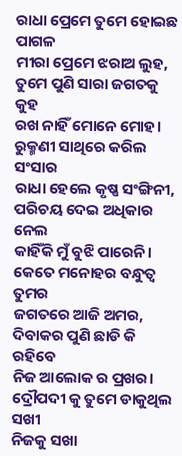ରାଧା ପ୍ରେମେ ତୁମେ ହୋଇଛ ପାଗଳ
ମୀରା ପ୍ରେମେ ଝରାଅ ଲୁହ,
ତୁମେ ପୁଣି ସାରା ଜଗତକୁ କୁହ
ରଖ ନାହିଁ ମୋନେ ମୋହ।
ରୁକ୍ମଣୀ ସାଥିରେ କରିଲ ସଂସାର
ରାଧା ହେଲେ କୃଷ୍ଣ ସଂଙ୍ଗିନୀ,
ପରିଚୟ ଦେଇ ଅଧିକାର ନେଲ
କାହିଁକି ମୁଁ ବୁଝି ପାରେନି।
କେତେ ମନୋହର ବନ୍ଧୁତ୍ୱ ତୁମର
ଜଗତରେ ଆଜି ଅମର,
ଦିବାକର ପୁଣି ଛାଡି କି ରହିବେ
ନିଜ ଆଲୋକ ର ପ୍ରଖର।
ଦ୍ରୌପଦୀ କୁ ତୁମେ ଡାକୁଥିଲ ସଖୀ
ନିଜକୁ ସଖା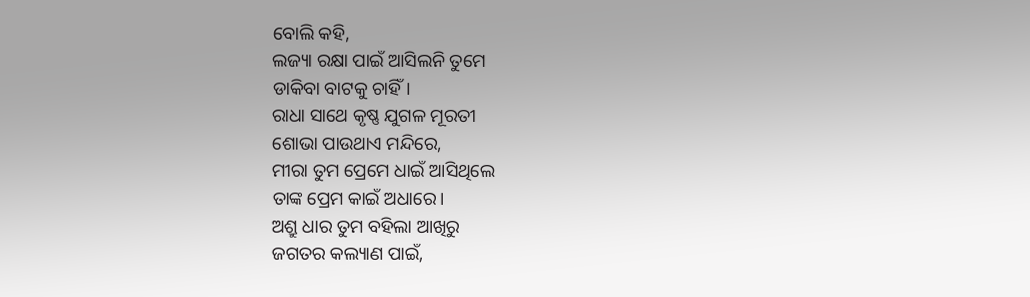ବୋଲି କହି,
ଲଜ୍ୟା ରକ୍ଷା ପାଇଁ ଆସିଲନି ତୁମେ
ଡାକିବା ବାଟକୁ ଚାହିଁ।
ରାଧା ସାଥେ କୃଷ୍ଣ ଯୁଗଳ ମୂରତୀ
ଶୋଭା ପାଉଥାଏ ମନ୍ଦିରେ,
ମୀରା ତୁମ ପ୍ରେମେ ଧାଇଁ ଆସିଥିଲେ
ତାଙ୍କ ପ୍ରେମ କାଇଁ ଅଧାରେ।
ଅଶ୍ରୁ ଧାର ତୁମ ବହିଲା ଆଖିରୁ
ଜଗତର କଲ୍ୟାଣ ପାଇଁ,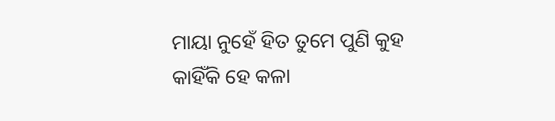ମାୟା ନୁହେଁ ହିତ ତୁମେ ପୁଣି କୁହ
କାହିଁକି ହେ କଳା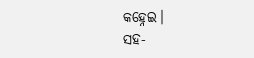କହ୍ନେଇ।
ସହ-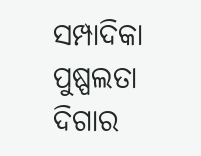ସମ୍ପାଦିକା
ପୁଷ୍ପଲତା ଦିଗାର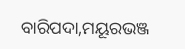ବାରିପଦା,ମୟୂରଭଞ୍ଜ